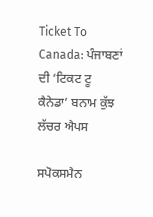Ticket To Canada: ਪੰਜਾਬਣਾਂ ਦੀ ‘ਟਿਕਟ ਟੂ ਕੈਨੇਡਾ’ ਬਨਾਮ ਕੁੱਝ ਲੱਚਰ ਐਪਸ

ਸਪੋਕਸਮੈਨ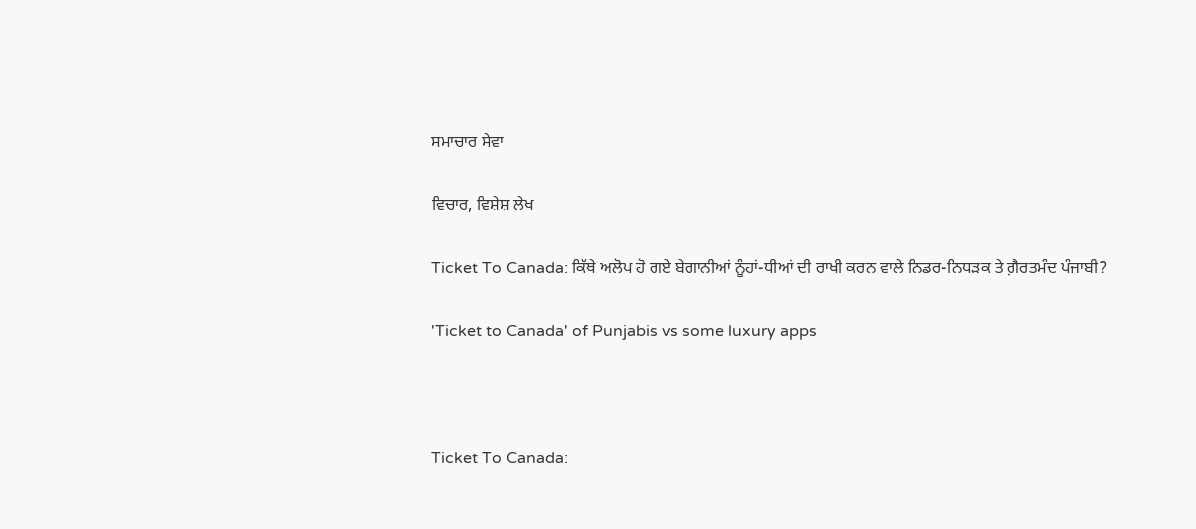ਸਮਾਚਾਰ ਸੇਵਾ

ਵਿਚਾਰ, ਵਿਸ਼ੇਸ਼ ਲੇਖ

Ticket To Canada: ਕਿੱਥੇ ਅਲੋਪ ਹੋ ਗਏ ਬੇਗਾਨੀਆਂ ਨੂੰਹਾਂ-ਧੀਆਂ ਦੀ ਰਾਖੀ ਕਰਨ ਵਾਲੇ ਨਿਡਰ-ਨਿਧੜਕ ਤੇ ਗ਼ੈਰਤਮੰਦ ਪੰਜਾਬੀ?

'Ticket to Canada' of Punjabis vs some luxury apps



Ticket To Canada: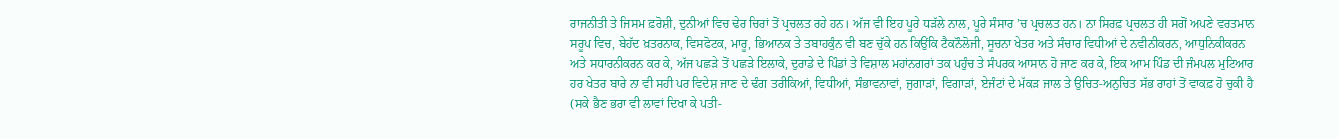ਰਾਜਨੀਤੀ ਤੇ ਜਿਸਮ ਫ਼ਰੋਸ਼ੀ, ਦੁਨੀਆਂ ਵਿਚ ਢੇਰ ਚਿਰਾਂ ਤੋਂ ਪ੍ਰਚਲਤ ਰਹੇ ਹਨ। ਅੱਜ ਵੀ ਇਹ ਪੂਰੇ ਧੜੱਲੇ ਨਾਲ, ਪੂਰੇ ਸੰਸਾਰ ’ਚ ਪ੍ਰਚਲਤ ਹਨ। ਨਾ ਸਿਰਫ਼ ਪ੍ਰਚਲਤ ਹੀ ਸਗੋਂ ਅਪਣੇ ਵਰਤਮਾਨ ਸਰੂਪ ਵਿਚ, ਬੇਹੱਦ ਖ਼ਤਰਨਾਕ, ਵਿਸਫੋਟਕ, ਮਾਰੂ, ਭਿਆਨਕ ਤੇ ਤਬਾਹਕੁੰਨ ਵੀ ਬਣ ਚੁੱਕੇ ਹਨ ਕਿਉਂਕਿ ਟੈਕਨੌਲੋਜੀ, ਸੂਚਨਾ ਖੇਤਰ ਅਤੇ ਸੰਚਾਰ ਵਿਧੀਆਂ ਦੇ ਨਵੀਨੀਕਰਨ, ਆਧੁਨਿਕੀਕਰਨ ਅਤੇ ਸਧਾਰਨੀਕਰਨ ਕਰ ਕੇ, ਅੱਜ ਪਛੜੇ ਤੋਂ ਪਛੜੇ ਇਲਾਕੇ, ਦੁਰਾਡੇ ਦੇ ਪਿੰਡਾਂ ਤੇ ਵਿਸ਼ਾਲ ਮਹਾਂਨਗਰਾਂ ਤਕ ਪਹੁੰਚ ਤੇ ਸੰਪਰਕ ਆਸਾਨ ਹੋ ਜਾਣ ਕਰ ਕੇ, ਇਕ ਆਮ ਪਿੰਡ ਦੀ ਜੰਮਪਲ ਮੁਟਿਆਰ ਹਰ ਖੇਤਰ ਬਾਰੇ ਨਾ ਵੀ ਸਹੀ ਪਰ ਵਿਦੇਸ਼ ਜਾਣ ਦੇ ਢੰਗ ਤਰੀਕਿਆਂ, ਵਿਧੀਆਂ, ਸੰਭਾਵਨਾਵਾਂ, ਜੁਗਾੜਾਂ, ਵਿਗਾੜਾਂ, ਏਜੰਟਾਂ ਦੇ ਮੱਕੜ ਜਾਲ ਤੇ ਉਚਿਤ-ਅਨੁਚਿਤ ਸੱਭ ਰਾਹਾਂ ਤੋਂ ਵਾਕਫ਼ ਹੋ ਚੁਕੀ ਹੈ (ਸਕੇ ਭੈਣ ਭਰਾ ਵੀ ਲਾਵਾਂ ਦਿਖਾ ਕੇ ਪਤੀ-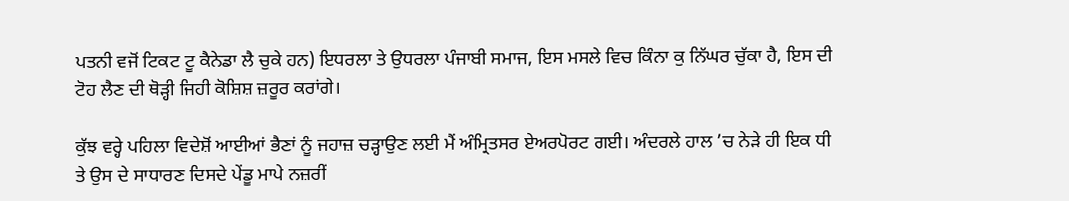ਪਤਨੀ ਵਜੋਂ ਟਿਕਟ ਟੂ ਕੈਨੇਡਾ ਲੈ ਚੁਕੇ ਹਨ) ਇਧਰਲਾ ਤੇ ਉਧਰਲਾ ਪੰਜਾਬੀ ਸਮਾਜ, ਇਸ ਮਸਲੇ ਵਿਚ ਕਿੰਨਾ ਕੁ ਨਿੱਘਰ ਚੁੱਕਾ ਹੈ, ਇਸ ਦੀ ਟੋਹ ਲੈਣ ਦੀ ਥੋੜ੍ਹੀ ਜਿਹੀ ਕੋਸ਼ਿਸ਼ ਜ਼ਰੂਰ ਕਰਾਂਗੇ।

ਕੁੱਝ ਵਰ੍ਹੇ ਪਹਿਲਾ ਵਿਦੇਸ਼ੋਂ ਆਈਆਂ ਭੈਣਾਂ ਨੂੰ ਜਹਾਜ਼ ਚੜ੍ਹਾਉਣ ਲਈ ਮੈਂ ਅੰਮ੍ਰਿਤਸਰ ਏਅਰਪੋਰਟ ਗਈ। ਅੰਦਰਲੇ ਹਾਲ ’ਚ ਨੇੜੇ ਹੀ ਇਕ ਧੀ ਤੇ ਉਸ ਦੇ ਸਾਧਾਰਣ ਦਿਸਦੇ ਪੇਂਡੂ ਮਾਪੇ ਨਜ਼ਰੀਂ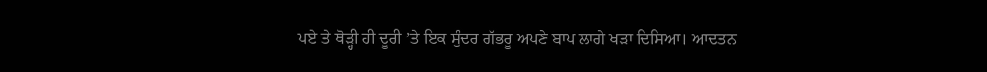ਪਏ ਤੇ ਥੋੜ੍ਹੀ ਹੀ ਦੂਰੀ ’ਤੇ ਇਕ ਸੁੰਦਰ ਗੱਭਰੂ ਅਪਣੇ ਬਾਪ ਲਾਗੇ ਖੜਾ ਦਿਸਿਆ। ਆਦਤਨ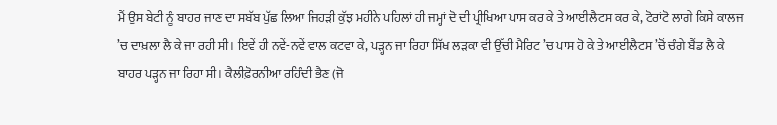ਮੈਂ ਉਸ ਬੇਟੀ ਨੂੰ ਬਾਹਰ ਜਾਣ ਦਾ ਸਬੱਬ ਪੁੱਛ ਲਿਆ ਜਿਹੜੀ ਕੁੱਝ ਮਹੀਨੇ ਪਹਿਲਾਂ ਹੀ ਜਮ੍ਹਾਂ ਦੋ ਦੀ ਪ੍ਰੀਖਿਆ ਪਾਸ ਕਰ ਕੇ ਤੇ ਆਈਲੈਟਸ ਕਰ ਕੇ, ਟੋਰਾਂਟੋ ਲਾਗੇ ਕਿਸੇ ਕਾਲਜ ’ਚ ਦਾਖ਼ਲਾ ਲੈ ਕੇ ਜਾ ਰਹੀ ਸੀ। ਇਵੇਂ ਹੀ ਨਵੇਂ-ਨਵੇਂ ਵਾਲ ਕਟਵਾ ਕੇ, ਪੜ੍ਹਨ ਜਾ ਰਿਹਾ ਸਿੱਖ ਲੜਕਾ ਵੀ ਉੱਚੀ ਮੈਰਿਟ ’ਚ ਪਾਸ ਹੋ ਕੇ ਤੇ ਆਈਲੈਟਸ ’ਚੋਂ ਚੰਗੇ ਬੈਂਡ ਲੈ ਕੇ ਬਾਹਰ ਪੜ੍ਹਨ ਜਾ ਰਿਹਾ ਸੀ। ਕੈਲੀਫ਼ੋਰਨੀਆ ਰਹਿੰਦੀ ਭੈਣ (ਜੋ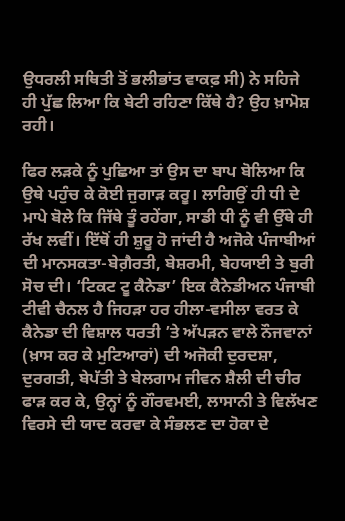ਉਧਰਲੀ ਸਥਿਤੀ ਤੋਂ ਭਲੀਭਾਂਤ ਵਾਕਫ਼ ਸੀ) ਨੇ ਸਹਿਜੇ ਹੀ ਪੁੱਛ ਲਿਆ ਕਿ ਬੇਟੀ ਰਹਿਣਾ ਕਿੱਥੇ ਹੈ? ਉਹ ਖ਼ਾਮੋਸ਼ ਰਹੀ।

ਫਿਰ ਲੜਕੇ ਨੂੰ ਪੁਛਿਆ ਤਾਂ ਉਸ ਦਾ ਬਾਪ ਬੋਲਿਆ ਕਿ ਉਥੇ ਪਹੁੰਚ ਕੇ ਕੋਈ ਜੁਗਾੜ ਕਰੂ। ਲਾਗਿਉਂ ਹੀ ਧੀ ਦੇ ਮਾਪੇ ਬੋਲੇ ਕਿ ਜਿੱਥੇ ਤੂੰ ਰਹੇਂਗਾ, ਸਾਡੀ ਧੀ ਨੂੰ ਵੀ ਉੱਥੇ ਹੀ ਰੱਖ ਲਵੀਂ। ਇੱਥੋਂ ਹੀ ਸ਼ੁਰੂ ਹੋ ਜਾਂਦੀ ਹੈ ਅਜੋਕੇ ਪੰਜਾਬੀਆਂ ਦੀ ਮਾਨਸਕਤਾ-ਬੇਗ਼ੈਰਤੀ, ਬੇਸ਼ਰਮੀ, ਬੇਹਯਾਈ ਤੇ ਬੁਰੀ ਸੋਚ ਦੀ। ‘ਟਿਕਟ ਟੂ ਕੈਨੇਡਾ’ ਇਕ ਕੈਨੇਡੀਅਨ ਪੰਜਾਬੀ ਟੀਵੀ ਚੈਨਲ ਹੈ ਜਿਹੜਾ ਹਰ ਹੀਲਾ-ਵਸੀਲਾ ਵਰਤ ਕੇ ਕੈਨੇਡਾ ਦੀ ਵਿਸ਼ਾਲ ਧਰਤੀ ’ਤੇ ਅੱਪੜਨ ਵਾਲੇ ਨੌਜਵਾਨਾਂ (ਖ਼ਾਸ ਕਰ ਕੇ ਮੁਟਿਆਰਾਂ) ਦੀ ਅਜੋਕੀ ਦੁਰਦਸ਼ਾ, ਦੁਰਗਤੀ, ਬੇਪੱਤੀ ਤੇ ਬੇਲਗਾਮ ਜੀਵਨ ਸ਼ੈਲੀ ਦੀ ਚੀਰ ਫਾੜ ਕਰ ਕੇ, ਉਨ੍ਹਾਂ ਨੂੰ ਗੌਰਵਮਈ, ਲਾਸਾਨੀ ਤੇ ਵਿਲੱਖਣ ਵਿਰਸੇ ਦੀ ਯਾਦ ਕਰਵਾ ਕੇ ਸੰਭਲਣ ਦਾ ਹੋਕਾ ਦੇ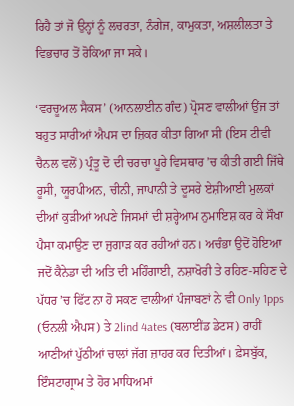ਰਿਹੈ ਤਾਂ ਜੋ ਉਨ੍ਹਾਂ ਨੂੰ ਲਚਰਤਾ, ਨੰਗੇਜ, ਕਾਮੁਕਤਾ, ਅਸ਼ਲੀਲਤਾ ਤੇ ਵਿਭਚਾਰ ਤੋਂ ਰੋਕਿਆ ਜਾ ਸਕੇ।

‘ਵਰਚੂਅਲ ਸੈਕਸ’ (ਆਨਲਾਈਨ ਗੰਦ) ਪ੍ਰੋਸਣ ਵਾਲੀਆਂ ਉਂਜ ਤਾਂ ਬਹੁਤ ਸਾਰੀਆਂ ਐਪਸ ਦਾ ਜ਼ਿਕਰ ਕੀਤਾ ਗਿਆ ਸੀ (ਇਸ ਟੀਵੀ ਚੈਨਲ ਵਲੋਂ) ਪ੍ਰੰਤੂ ਦੋ ਦੀ ਚਰਚਾ ਪੂਰੇ ਵਿਸਥਾਰ ’ਚ ਕੀਤੀ ਗਈ ਜਿੱਥੇ ਰੂਸੀ, ਯੂਰਪੀਅਨ, ਚੀਨੀ, ਜਾਪਾਨੀ ਤੇ ਦੂਸਰੇ ਏਸ਼ੀਆਈ ਮੁਲਕਾਂ ਦੀਆਂ ਕੁੜੀਆਂ ਅਪਣੇ ਜਿਸਮਾਂ ਦੀ ਸ਼ਰ੍ਹੇਆਮ ਨੁਮਾਇਸ਼ ਕਰ ਕੇ ਸੌਖਾ ਪੈਸਾ ਕਮਾਉਣ ਦਾ ਜੁਗਾੜ ਕਰ ਰਹੀਆਂ ਹਨ। ਅਚੰਭਾ ਉਦੋਂ ਹੋਇਆ ਜਦੋਂ ਕੈਨੇਡਾ ਦੀ ਅਤਿ ਦੀ ਮਹਿੰਗਾਈ, ਨਸ਼ਾਖੋਰੀ ਤੇ ਰਹਿਣ-ਸਹਿਣ ਦੇ ਪੱਧਰ ’ਚ ਫਿੱਟ ਨਾ ਹੋ ਸਕਣ ਵਾਲੀਆਂ ਪੰਜਾਬਣਾਂ ਨੇ ਵੀ Only 1pps (ਓਨਲੀ ਐਪਸ) ਤੇ 2lind 4ates (ਬਲਾਈਂਡ ਡੇਟਸ) ਰਾਹੀਂ ਆਣੀਆਂ ਪੁੱਠੀਆਂ ਚਾਲਾਂ ਜੱਗ ਜ਼ਾਹਰ ਕਰ ਦਿਤੀਆਂ। ਫ਼ੇਸਬੁੱਕ, ਇੰਸਟਾਗ੍ਰਾਮ ਤੇ ਹੋਰ ਮਾਧਿਅਮਾਂ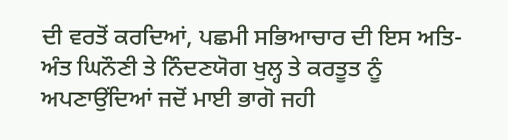ਦੀ ਵਰਤੋਂ ਕਰਦਿਆਂ, ਪਛਮੀ ਸਭਿਆਚਾਰ ਦੀ ਇਸ ਅਤਿ-ਅੰਤ ਘਿਨੌਣੀ ਤੇ ਨਿੰਦਣਯੋਗ ਖੁਲ੍ਹ ਤੇ ਕਰਤੂਤ ਨੂੰ ਅਪਣਾਉਂਦਿਆਂ ਜਦੋਂ ਮਾਈ ਭਾਗੋ ਜਹੀ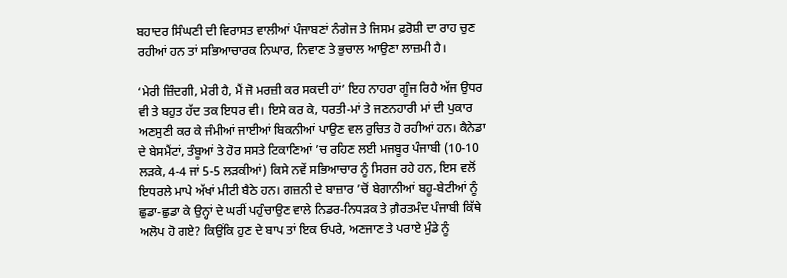ਬਹਾਦਰ ਸਿੰਘਣੀ ਦੀ ਵਿਰਾਸਤ ਵਾਲੀਆਂ ਪੰਜਾਬਣਾਂ ਨੰਗੇਜ ਤੇ ਜਿਸਮ ਫ਼ਰੋਸ਼ੀ ਦਾ ਰਾਹ ਚੁਣ ਰਹੀਆਂ ਹਨ ਤਾਂ ਸਭਿਆਚਾਰਕ ਨਿਘਾਰ, ਨਿਵਾਣ ਤੇ ਭੁਚਾਲ ਆਉਣਾ ਲਾਜ਼ਮੀ ਹੈ।

‘ਮੇਰੀ ਜ਼ਿੰਦਗੀ, ਮੇਰੀ ਹੈ, ਮੈਂ ਜੋ ਮਰਜ਼ੀ ਕਰ ਸਕਦੀ ਹਾਂ’ ਇਹ ਨਾਹਰਾ ਗੂੰਜ ਰਿਹੈ ਅੱਜ ਉਧਰ ਵੀ ਤੇ ਬਹੁਤ ਹੱਦ ਤਕ ਇਧਰ ਵੀ। ਇਸੇ ਕਰ ਕੇ, ਧਰਤੀ-ਮਾਂ ਤੇ ਜਣਨਹਾਰੀ ਮਾਂ ਦੀ ਪੁਕਾਰ ਅਣਸੁਣੀ ਕਰ ਕੇ ਜੰਮੀਆਂ ਜਾਈਆਂ ਬਿਕਨੀਆਂ ਪਾਉਣ ਵਲ ਰੁਚਿਤ ਹੋ ਰਹੀਆਂ ਹਨ। ਕੈਨੇਡਾ ਦੇ ਬੇਸਮੈਂਟਾਂ, ਤੰਬੂਆਂ ਤੇ ਹੋਰ ਸਸਤੇ ਟਿਕਾਣਿਆਂ ’ਚ ਰਹਿਣ ਲਈ ਮਜਬੂਰ ਪੰਜਾਬੀ (10-10 ਲੜਕੇ, 4-4 ਜਾਂ 5-5 ਲੜਕੀਆਂ) ਕਿਸੇ ਨਵੇਂ ਸਭਿਆਚਾਰ ਨੂੰ ਸਿਰਜ ਰਹੇ ਹਨ, ਇਸ ਵਲੋਂ ਇਧਰਲੇ ਮਾਪੇ ਅੱਖਾਂ ਮੀਟੀ ਬੈਠੇ ਹਨ। ਗਜ਼ਨੀ ਦੇ ਬਾਜ਼ਾਰ ’ਚੋਂ ਬੇਗਾਨੀਆਂ ਬਹੂ-ਬੇਟੀਆਂ ਨੂੰ ਛੁਡਾ-ਛੁਡਾ ਕੇ ਉਨ੍ਹਾਂ ਦੇ ਘਰੀਂ ਪਹੁੰਚਾਉਣ ਵਾਲੇ ਨਿਡਰ-ਨਿਧੜਕ ਤੇ ਗ਼ੈਰਤਮੰਦ ਪੰਜਾਬੀ ਕਿੱਥੇ ਅਲੋਪ ਹੋ ਗਏ? ਕਿਉਂਕਿ ਹੁਣ ਦੇ ਬਾਪ ਤਾਂ ਇਕ ਓਪਰੇ, ਅਣਜਾਣ ਤੇ ਪਰਾਏ ਮੁੰਡੇ ਨੂੰ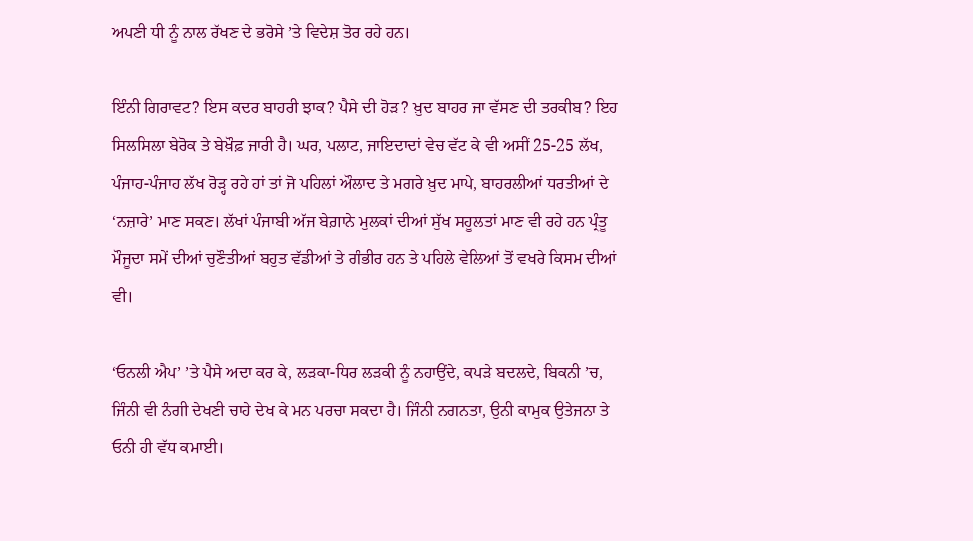ਅਪਣੀ ਧੀ ਨੂੰ ਨਾਲ ਰੱਖਣ ਦੇ ਭਰੋਸੇ ’ਤੇ ਵਿਦੇਸ਼ ਤੋਰ ਰਹੇ ਹਨ।

ਇੰਨੀ ਗਿਰਾਵਟ? ਇਸ ਕਦਰ ਬਾਹਰੀ ਝਾਕ? ਪੈਸੇ ਦੀ ਹੋੜ? ਖ਼ੁਦ ਬਾਹਰ ਜਾ ਵੱਸਣ ਦੀ ਤਰਕੀਬ? ਇਹ ਸਿਲਸਿਲਾ ਬੇਰੋਕ ਤੇ ਬੇਖ਼ੌਫ਼ ਜਾਰੀ ਹੈ। ਘਰ, ਪਲਾਟ, ਜਾਇਦਾਦਾਂ ਵੇਚ ਵੱਟ ਕੇ ਵੀ ਅਸੀਂ 25-25 ਲੱਖ, ਪੰਜਾਹ-ਪੰਜਾਹ ਲੱਖ ਰੋੜ੍ਹ ਰਹੇ ਹਾਂ ਤਾਂ ਜੋ ਪਹਿਲਾਂ ਔਲਾਦ ਤੇ ਮਗਰੇ ਖ਼ੁਦ ਮਾਪੇ, ਬਾਹਰਲੀਆਂ ਧਰਤੀਆਂ ਦੇ ‘ਨਜ਼ਾਰੇ’ ਮਾਣ ਸਕਣ। ਲੱਖਾਂ ਪੰਜਾਬੀ ਅੱਜ ਬੇਗ਼ਾਨੇ ਮੁਲਕਾਂ ਦੀਆਂ ਸੁੱਖ ਸਹੂਲਤਾਂ ਮਾਣ ਵੀ ਰਹੇ ਹਨ ਪ੍ਰੰਤੂ ਮੌਜੂਦਾ ਸਮੇਂ ਦੀਆਂ ਚੁਣੌਤੀਆਂ ਬਹੁਤ ਵੱਡੀਆਂ ਤੇ ਗੰਭੀਰ ਹਨ ਤੇ ਪਹਿਲੇ ਵੇਲਿਆਂ ਤੋਂ ਵਖਰੇ ਕਿਸਮ ਦੀਆਂ ਵੀ।

‘ਓਨਲੀ ਐਪ’ ’ਤੇ ਪੈਸੇ ਅਦਾ ਕਰ ਕੇ, ਲੜਕਾ-ਧਿਰ ਲੜਕੀ ਨੂੰ ਨਹਾਉਂਦੇ, ਕਪੜੇ ਬਦਲਦੇ, ਬਿਕਨੀ ’ਚ, ਜਿੰਨੀ ਵੀ ਨੰਗੀ ਦੇਖਣੀ ਚਾਹੇ ਦੇਖ ਕੇ ਮਨ ਪਰਚਾ ਸਕਦਾ ਹੈ। ਜਿੰਨੀ ਨਗਨਤਾ, ਉਨੀ ਕਾਮੁਕ ਉਤੇਜਨਾ ਤੇ ਓਨੀ ਹੀ ਵੱਧ ਕਮਾਈ।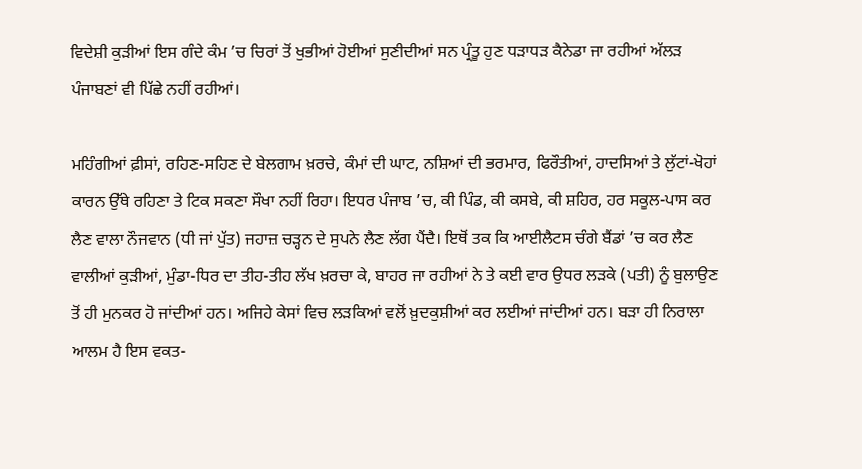ਵਿਦੇਸ਼ੀ ਕੁੜੀਆਂ ਇਸ ਗੰਦੇ ਕੰਮ ’ਚ ਚਿਰਾਂ ਤੋਂ ਖੁਭੀਆਂ ਹੋਈਆਂ ਸੁਣੀਦੀਆਂ ਸਨ ਪ੍ਰੰਤੂ ਹੁਣ ਧੜਾਧੜ ਕੈਨੇਡਾ ਜਾ ਰਹੀਆਂ ਅੱਲੜ ਪੰਜਾਬਣਾਂ ਵੀ ਪਿੱਛੇ ਨਹੀਂ ਰਹੀਆਂ।

ਮਹਿੰਗੀਆਂ ਫ਼ੀਸਾਂ, ਰਹਿਣ-ਸਹਿਣ ਦੇ ਬੇਲਗਾਮ ਖ਼ਰਚੇ, ਕੰਮਾਂ ਦੀ ਘਾਟ, ਨਸ਼ਿਆਂ ਦੀ ਭਰਮਾਰ, ਫਿਰੌਤੀਆਂ, ਹਾਦਸਿਆਂ ਤੇ ਲੁੱਟਾਂ-ਖੋਹਾਂ ਕਾਰਨ ਉੱਥੇ ਰਹਿਣਾ ਤੇ ਟਿਕ ਸਕਣਾ ਸੌਖਾ ਨਹੀਂ ਰਿਹਾ। ਇਧਰ ਪੰਜਾਬ ’ਚ, ਕੀ ਪਿੰਡ, ਕੀ ਕਸਬੇ, ਕੀ ਸ਼ਹਿਰ, ਹਰ ਸਕੂਲ-ਪਾਸ ਕਰ ਲੈਣ ਵਾਲਾ ਨੌਜਵਾਨ (ਧੀ ਜਾਂ ਪੁੱਤ) ਜਹਾਜ਼ ਚੜ੍ਹਨ ਦੇ ਸੁਪਨੇ ਲੈਣ ਲੱਗ ਪੈਂਦੈ। ਇਥੋਂ ਤਕ ਕਿ ਆਈਲੈਟਸ ਚੰਗੇ ਬੈਂਡਾਂ ’ਚ ਕਰ ਲੈਣ ਵਾਲੀਆਂ ਕੁੜੀਆਂ, ਮੁੰਡਾ-ਧਿਰ ਦਾ ਤੀਹ-ਤੀਹ ਲੱਖ ਖ਼ਰਚਾ ਕੇ, ਬਾਹਰ ਜਾ ਰਹੀਆਂ ਨੇ ਤੇ ਕਈ ਵਾਰ ਉਧਰ ਲੜਕੇ (ਪਤੀ) ਨੂੰ ਬੁਲਾਉਣ ਤੋਂ ਹੀ ਮੁਨਕਰ ਹੋ ਜਾਂਦੀਆਂ ਹਨ। ਅਜਿਹੇ ਕੇਸਾਂ ਵਿਚ ਲੜਕਿਆਂ ਵਲੋਂ ਖ਼ੁਦਕੁਸ਼ੀਆਂ ਕਰ ਲਈਆਂ ਜਾਂਦੀਆਂ ਹਨ। ਬੜਾ ਹੀ ਨਿਰਾਲਾ ਆਲਮ ਹੈ ਇਸ ਵਕਤ-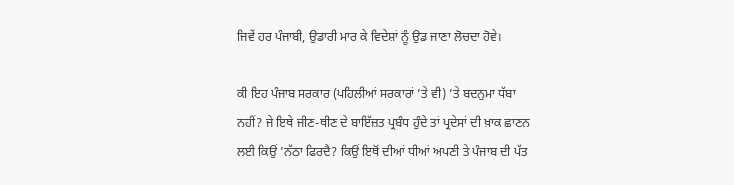ਜਿਵੇਂ ਹਰ ਪੰਜਾਬੀ, ਉਡਾਰੀ ਮਾਰ ਕੇ ਵਿਦੇਸ਼ਾਂ ਨੂੰ ਉਡ ਜਾਣਾ ਲੋਚਦਾ ਹੋਵੇ।

ਕੀ ਇਹ ਪੰਜਾਬ ਸਰਕਾਰ (ਪਹਿਲੀਆਂ ਸਰਕਾਰਾਂ ’ਤੇ ਵੀ) ’ਤੇ ਬਦਨੁਮਾ ਧੱਬਾ ਨਹੀਂ? ਜੇ ਇਥੇ ਜੀਣ-ਥੀਣ ਦੇ ਬਾਇੱਜ਼ਤ ਪ੍ਰਬੰਧ ਹੁੰਦੇ ਤਾਂ ਪ੍ਰਦੇਸਾਂ ਦੀ ਖ਼ਾਕ ਛਾਣਨ ਲਈ ਕਿਉਂ ’ਨੱਠਾ ਫਿਰਦੈ? ਕਿਉਂ ਇਥੋਂ ਦੀਆਂ ਧੀਆਂ ਅਪਣੀ ਤੇ ਪੰਜਾਬ ਦੀ ਪੱਤ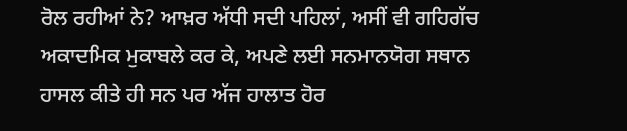ਰੋਲ ਰਹੀਆਂ ਨੇ? ਆਖ਼ਰ ਅੱਧੀ ਸਦੀ ਪਹਿਲਾਂ, ਅਸੀਂ ਵੀ ਗਹਿਗੱਚ ਅਕਾਦਮਿਕ ਮੁਕਾਬਲੇ ਕਰ ਕੇ, ਅਪਣੇ ਲਈ ਸਨਮਾਨਯੋਗ ਸਥਾਨ ਹਾਸਲ ਕੀਤੇ ਹੀ ਸਨ ਪਰ ਅੱਜ ਹਾਲਾਤ ਹੋਰ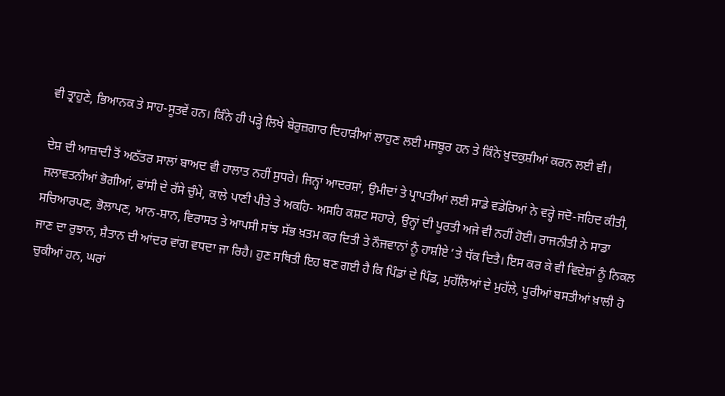ਵੀ ਤ੍ਰਾਹੁਣੇ, ਭਿਆਨਕ ਤੇ ਸਾਹ-ਸੂਤਵੇਂ ਹਨ। ਕਿੰਨੇ ਹੀ ਪੜ੍ਹੇ ਲਿਖੇ ਬੇਰੁਜ਼ਗਾਰ ਦਿਹਾੜੀਆਂ ਲਾਹੁਣ ਲਈ ਮਜਬੂਰ ਹਨ ਤੇ ਕਿੰਨੇ ਖ਼ੁਦਕੁਸ਼ੀਆਂ ਕਰਨ ਲਈ ਵੀ।

ਦੇਸ਼ ਦੀ ਆਜ਼ਾਦੀ ਤੋਂ ਅਠੱਤਰ ਸਾਲਾਂ ਬਾਅਦ ਵੀ ਹਾਲਾਤ ਨਹੀਂ ਸੁਧਰੇ। ਜਿਨ੍ਹਾਂ ਆਦਰਸ਼ਾਂ, ਉਮੀਦਾਂ ਤੇ ਪ੍ਰਾਪਤੀਆਂ ਲਈ ਸਾਡੇ ਵਡੇਰਿਆਂ ਨੇ ਵਰ੍ਹੇ ਜਦੋ-ਜਹਿਦ ਕੀਤੀ, ਜਲਾਵਤਨੀਆਂ ਭੋਗੀਆਂ, ਫਾਂਸੀ ਦੇ ਰੱਸੇ ਚੁੰਮੇ, ਕਾਲੇ ਪਾਣੀ ਪੀਤੇ ਤੇ ਅਕਹਿ- ਅਸਹਿ ਕਸ਼ਟ ਸਹਾਰੇ, ਉਨ੍ਹਾਂ ਦੀ ਪੂਰਤੀ ਅਜੇ ਵੀ ਨਹੀਂ ਹੋਈ। ਰਾਜਨੀਤੀ ਨੇ ਸਾਡਾ ਸਚਿਆਰਪਣ, ਭੋਲਾਪਣ, ਆਨ-ਸ਼ਾਨ, ਵਿਰਾਸਤ ਤੇ ਆਪਸੀ ਸਾਂਝ ਸੱਭ ਖ਼ਤਮ ਕਰ ਦਿਤੀ ਤੇ ਨੌਜਵਾਨਾਂ ਨੂੰ ਹਾਸ਼ੀਏ ’ਤੇ ਧੱਕ ਦਿਤੈ। ਇਸ ਕਰ ਕੇ ਵੀ ਵਿਦੇਸ਼ਾਂ ਨੂੰ ਨਿਕਲ ਜਾਣ ਦਾ ਰੁਝਾਨ, ਸ਼ੈਤਾਨ ਦੀ ਆਂਦਰ ਵਾਂਗ ਵਧਦਾ ਜਾ ਰਿਹੈ। ਹੁਣ ਸਥਿਤੀ ਇਹ ਬਣ ਗਈ ਹੈ ਕਿ ਪਿੰਡਾਂ ਦੇ ਪਿੰਡ, ਮੁਹੱਲਿਆਂ ਦੇ ਮੁਹੱਲੇ, ਪੂਰੀਆਂ ਬਸਤੀਆਂ ਖ਼ਾਲੀ ਹੋ ਚੁਕੀਆਂ ਹਨ, ਘਰਾਂ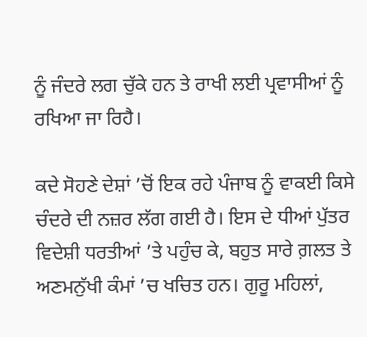ਨੂੰ ਜੰਦਰੇ ਲਗ ਚੁੱਕੇ ਹਨ ਤੇ ਰਾਖੀ ਲਈ ਪ੍ਰਵਾਸੀਆਂ ਨੂੰ ਰਖਿਆ ਜਾ ਰਿਹੈ।

ਕਦੇ ਸੋਹਣੇ ਦੇਸ਼ਾਂ ’ਚੋਂ ਇਕ ਰਹੇ ਪੰਜਾਬ ਨੂੰ ਵਾਕਈ ਕਿਸੇ ਚੰਦਰੇ ਦੀ ਨਜ਼ਰ ਲੱਗ ਗਈ ਹੈ। ਇਸ ਦੇ ਧੀਆਂ ਪੁੱਤਰ ਵਿਦੇਸ਼ੀ ਧਰਤੀਆਂ ’ਤੇ ਪਹੁੰਚ ਕੇ, ਬਹੁਤ ਸਾਰੇ ਗ਼ਲਤ ਤੇ ਅਣਮਨੁੱਖੀ ਕੰਮਾਂ ’ਚ ਖਚਿਤ ਹਨ। ਗੁਰੂ ਮਹਿਲਾਂ,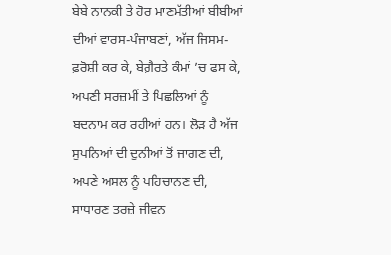ਬੇਬੇ ਨਾਨਕੀ ਤੇ ਹੋਰ ਮਾਣਮੱਤੀਆਂ ਬੀਬੀਆਂ ਦੀਆਂ ਵਾਰਸ-ਪੰਜਾਬਣਾਂ, ਅੱਜ ਜਿਸਮ-ਫ਼ਰੋਸ਼ੀ ਕਰ ਕੇ, ਬੇਗ਼ੈਰਤੇ ਕੰਮਾਂ ’ਚ ਫਸ ਕੇ, ਅਪਣੀ ਸਰਜ਼ਮੀਂ ਤੇ ਪਿਛਲਿਆਂ ਨੂੰ ਬਦਨਾਮ ਕਰ ਰਹੀਆਂ ਹਨ। ਲੋੜ ਹੈ ਅੱਜ ਸੁਪਨਿਆਂ ਦੀ ਦੁਨੀਆਂ ਤੋਂ ਜਾਗਣ ਦੀ, ਅਪਣੇ ਅਸਲ ਨੂੰ ਪਹਿਚਾਨਣ ਦੀ, ਸਾਧਾਰਣ ਤਰਜ਼ੇ ਜੀਵਨ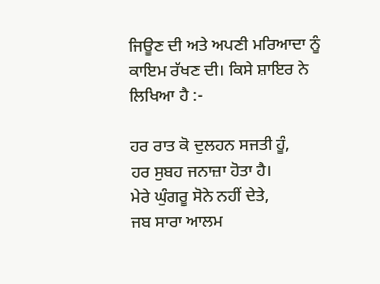ਜਿਊਣ ਦੀ ਅਤੇ ਅਪਣੀ ਮਰਿਆਦਾ ਨੂੰ ਕਾਇਮ ਰੱਖਣ ਦੀ। ਕਿਸੇ ਸ਼ਾਇਰ ਨੇ ਲਿਖਿਆ ਹੈ :-

ਹਰ ਰਾਤ ਕੋ ਦੁਲਹਨ ਸਜਤੀ ਹੂੰ,
ਹਰ ਸੁਬਹ ਜਨਾਜ਼ਾ ਹੋਤਾ ਹੈ।
ਮੇਰੇ ਘੁੰਗਰੂ ਸੋਨੇ ਨਹੀਂ ਦੇਤੇ,
ਜਬ ਸਾਰਾ ਆਲਮ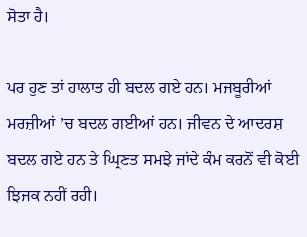ਸੋਤਾ ਹੈ।

ਪਰ ਹੁਣ ਤਾਂ ਹਾਲਾਤ ਹੀ ਬਦਲ ਗਏ ਹਨ। ਮਜਬੂਰੀਆਂ ਮਰਜ਼ੀਆਂ ’ਚ ਬਦਲ ਗਈਆਂ ਹਨ। ਜੀਵਨ ਦੇ ਆਦਰਸ਼ ਬਦਲ ਗਏ ਹਨ ਤੇ ਘ੍ਰਿਣਤ ਸਮਝੇ ਜਾਂਦੇ ਕੰਮ ਕਰਨੋਂ ਵੀ ਕੋਈ ਝਿਜਕ ਨਹੀਂ ਰਹੀ।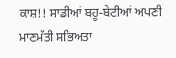ਕਾਸ਼!! ਸਾਡੀਆਂ ਬਹੂ-ਬੇਟੀਆਂ ਅਪਣੀ ਮਾਣਮੱਤੀ ਸਭਿਅਤਾ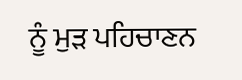ਨੂੰ ਮੁੜ ਪਹਿਚਾਣਨ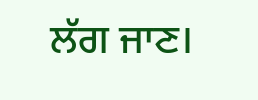ਲੱਗ ਜਾਣ।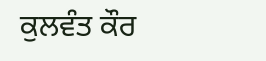ਕੁਲਵੰਤ ਕੌਰ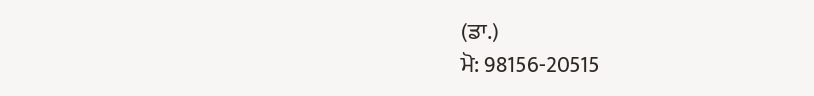(ਡਾ.)
ਮੋ: 98156-20515